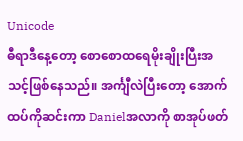Unicode
ဓီရာဒီနေ့တော့ စောစောထရေမိုးချိုးပြီးအသင့်ဖြစ်နေသည်။ အင်္ကျီလဲပြီးတော့ အောက်ထပ်ကိုဆင်းကာ Danielအလာကို စာအုပ်ဖတ်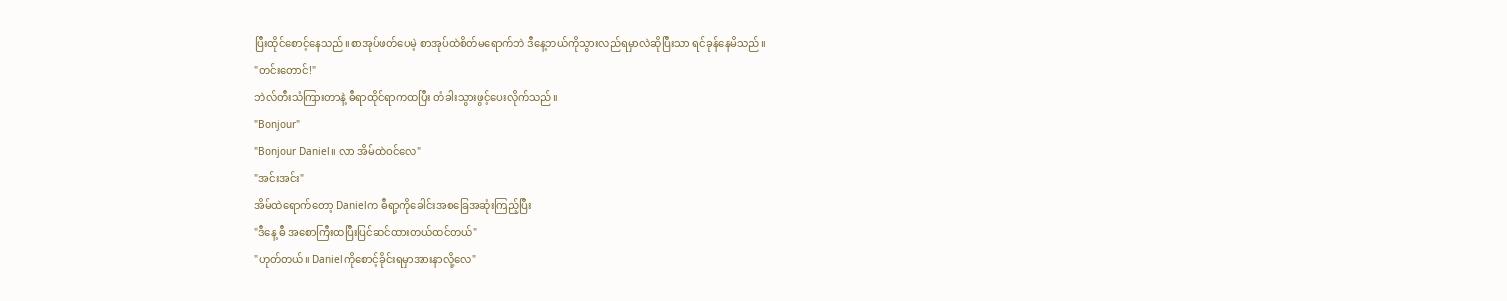ပြီးထိုင်စောင့်နေသည်။စာအုပ်ဖတ်ပေမဲ့ စာအုပ်ထဲစိတ်မရောက်ဘဲ ဒီနေ့ဘယ်ကိုသွားလည်ရမှာလဲဆိုပြီးသာ ရင်ခုန်နေမိသည်။
"တင်းတောင်!"
ဘဲလ်တီးသံကြားတာနဲ့ ဓီရာထိုင်ရာကထပြီး တံခါးသွားဖွင့်ပေးလိုက်သည်။
"Bonjour"
"Bonjour Daniel။ လာ အိမ်ထဲဝင်လေ"
"အင်းအင်း"
အိမ်ထဲရောက်တော့ Danielက ဓီရာ့ကိုခေါင်းအစခြေအဆုံးကြည့်ပြီး
"ဒီနေ့ ဓီ အစောကြီးထပြီးပြင်ဆင်ထားတယ်ထင်တယ်"
"ဟုတ်တယ်။ Danielကိုစောင့်ခိုင်းရမှာအားနာလို့လေ"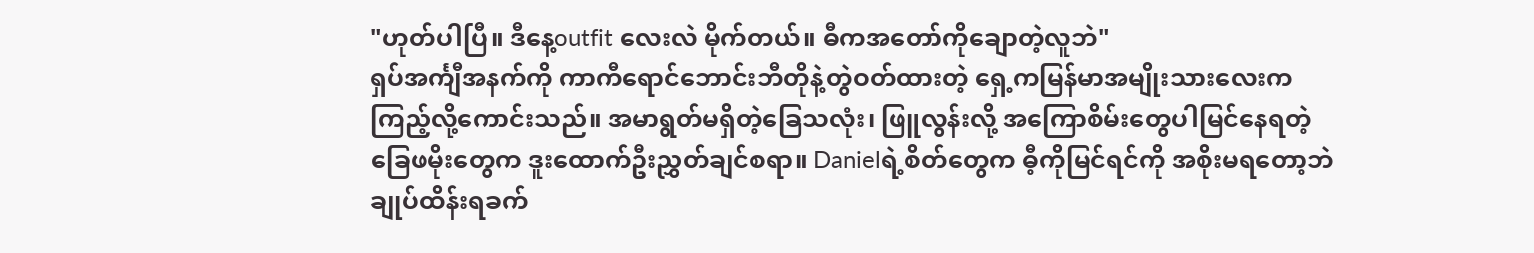"ဟုတ်ပါပြီ။ ဒီနေ့outfit လေးလဲ မိုက်တယ်။ ဓီကအတော်ကိုချောတဲ့လူဘဲ"
ရှပ်အင်္ကျီအနက်ကို ကာကီရောင်ဘောင်းဘီတိုနဲ့တွဲဝတ်ထားတဲ့ ရှေ့ကမြန်မာအမျိုးသားလေးက ကြည့်လို့ကောင်းသည်။ အမာရွတ်မရှိတဲ့ခြေသလုံး၊ ဖြူလွန်းလို့ အကြောစိမ်းတွေပါမြင်နေရတဲ့ခြေဖမိုးတွေက ဒူးထောက်ဦးညွှတ်ချင်စရာ။ Danielရဲ့စိတ်တွေက ဓီ့ကိုမြင်ရင်ကို အစိုးမရတော့ဘဲ ချုပ်ထိန်းရခက်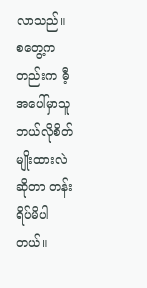လာသည်။ စတွေ့ကတည်းက ဓီ့အပေါ်မှာသူဘယ်လိုစိတ်မျိုးထားလဲဆိုတာ တန်းရိပ်မိပါတယ်။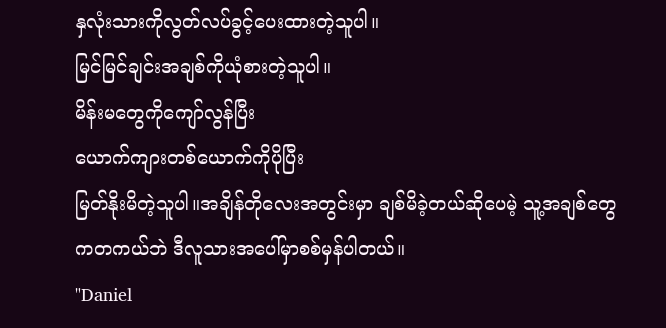နှလုံးသားကိုလွတ်လပ်ခွင့်ပေးထားတဲ့သူပါ။
မြင်မြင်ချင်းအချစ်ကိုယုံစားတဲ့သူပါ။
မိန်းမတွေကိုကျော်လွန်ပြီး
ယောက်ကျားတစ်ယောက်ကိုပိုပြီး
မြတ်နိုးမိတဲ့သူပါ။အချိန်တိုလေးအတွင်းမှာ ချစ်မိခဲ့တယ်ဆိုပေမဲ့ သူ့အချစ်တွေကတကယ်ဘဲ ဒီလူသားအပေါ်မှာစစ်မှန်ပါတယ်။
"Daniel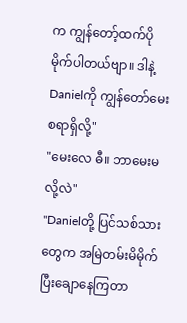က ကျွန်တော့်ထက်ပိုမိုက်ပါတယ်ဗျာ။ ဒါနဲ့ Danielကို ကျွန်တော်မေးစရာရှိလို့"
"မေးလေ ဓီ။ ဘာမေးမလို့လဲ"
"Danielတို့ ပြင်သစ်သားတွေက အမြဲတမ်းမိမိုက်ပြီးချောနေကြတာ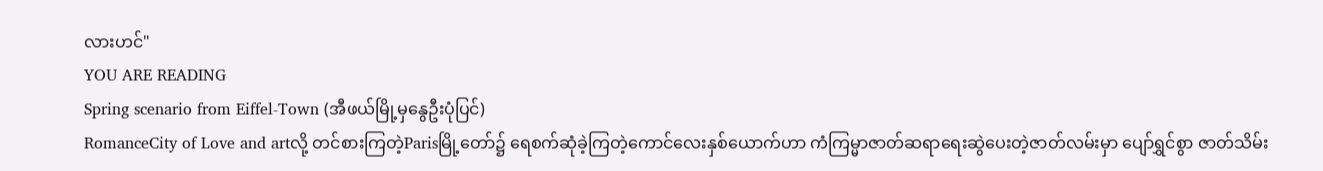လားဟင်"
YOU ARE READING
Spring scenario from Eiffel-Town (အီဖယ်မြို့မှနွေဦးပုံပြင်)
RomanceCity of Love and artလို့ တင်စားကြတဲ့Parisမြို့တော်၌ ရေစက်ဆုံခဲ့ကြတဲ့ကောင်လေးနှစ်ယောက်ဟာ ကံကြမ္မာဇာတ်ဆရာရေးဆွဲပေးတဲ့ဇာတ်လမ်းမှာ ပျော်ရွှင်စွာ ဇာတ်သိမ်း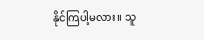နိုင်ကြပါ့မလား။ သူ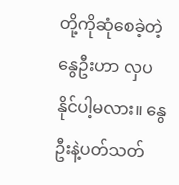တို့ကိုဆုံစေခဲ့တဲ့နွေဦးဟာ လှပနိုင်ပါ့မလား။ နွေဦးနဲ့ပတ်သတ်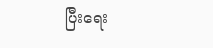ပြီးရေး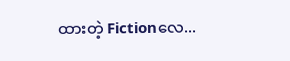ထားတဲ့ Fictionလေ...